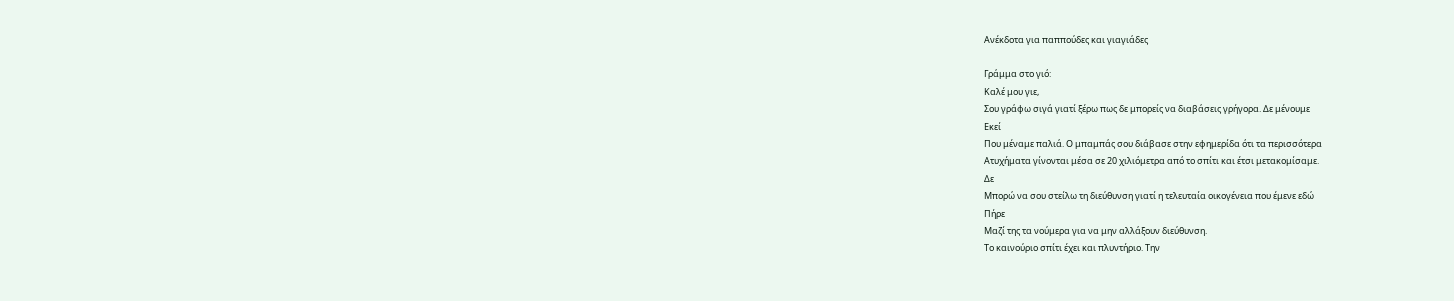Ανέκδοτα για παππούδες και γιαγιάδες

Γράμμα στο γιό:
Καλέ μου γιε,
Σου γράφω σιγά γιατί ξέρω πως δε μπορείς να διαβάσεις γρήγορα. Δε μένουμε
Εκεί
Που μέναμε παλιά. Ο μπαμπάς σου διάβασε στην εφημερίδα ότι τα περισσότερα
Ατυχήματα γίνονται μέσα σε 20 χιλιόμετρα από το σπίτι και έτσι μετακομίσαμε.
Δε
Μπορώ να σου στείλω τη διεύθυνση γιατί η τελευταία οικογένεια που έμενε εδώ
Πήρε
Μαζί της τα νούμερα για να μην αλλάξουν διεύθυνση.
Το καινούριο σπίτι έχει και πλυντήριο. Την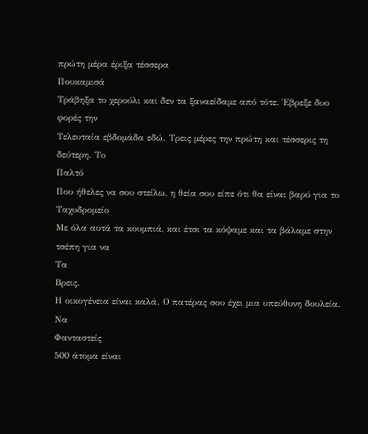πρώτη μέρα έριξα τέσσερα
Πουκαμισά
Τράβηξα το χερούλι και δεν τα ξαναείδαμε από τότε. Έβρεξε δυο φορές την
Τελευταία εβδομάδα εδώ. Τρεις μέρες την πρώτη και τέσσερις τη δεύτερη. Το
Παλτό
Που ήθελες να σου στείλω, η θεία σου είπε ότι θα είναι βαρύ για το
Ταχυδρομείο
Με όλα αυτά τα κουμπιά, και έτσι τα κόψαμε και τα βάλαμε στην τσέπη για να
Τα
Βρεις.
Η οικογένεια είναι καλά. Ο πατέρας σου έχει μια υπεύθυνη δουλεία. Να
Φανταστείς
500 άτομα είναι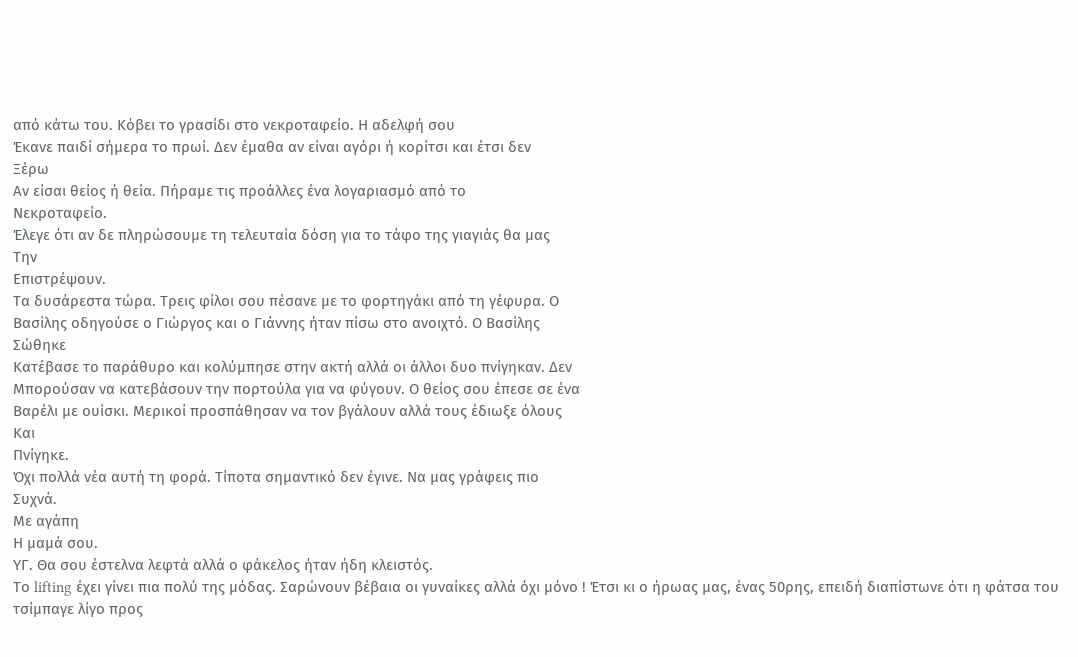από κάτω του. Κόβει το γρασίδι στο νεκροταφείο. Η αδελφή σου
Έκανε παιδί σήμερα το πρωί. Δεν έμαθα αν είναι αγόρι ή κορίτσι και έτσι δεν
Ξέρω
Αν είσαι θείος ή θεία. Πήραμε τις προάλλες ένα λογαριασμό από το
Νεκροταφείο.
Έλεγε ότι αν δε πληρώσουμε τη τελευταία δόση για το τάφο της γιαγιάς θα μας
Την
Επιστρέψουν.
Τα δυσάρεστα τώρα. Τρεις φίλοι σου πέσανε με το φορτηγάκι από τη γέφυρα. Ο
Βασίλης οδηγούσε ο Γιώργος και ο Γιάννης ήταν πίσω στο ανοιχτό. Ο Βασίλης
Σώθηκε
Κατέβασε το παράθυρο και κολύμπησε στην ακτή αλλά οι άλλοι δυο πνίγηκαν. Δεν
Μπορούσαν να κατεβάσουν την πορτούλα για να φύγουν. Ο θείος σου έπεσε σε ένα
Βαρέλι με ουίσκι. Μερικοί προσπάθησαν να τον βγάλουν αλλά τους έδιωξε όλους
Και
Πνίγηκε.
Όχι πολλά νέα αυτή τη φορά. Τίποτα σημαντικό δεν έγινε. Να μας γράφεις πιο
Συχνά.
Με αγάπη
Η μαμά σου.
ΥΓ. Θα σου έστελνα λεφτά αλλά ο φάκελος ήταν ήδη κλειστός.
Το lifting έχει γίνει πια πολύ της μόδας. Σαρώνουν βέβαια οι γυναίκες αλλά όχι μόνο ! Έτσι κι ο ήρωας μας, ένας 50ρης, επειδή διαπίστωνε ότι η φάτσα του τσίμπαγε λίγο προς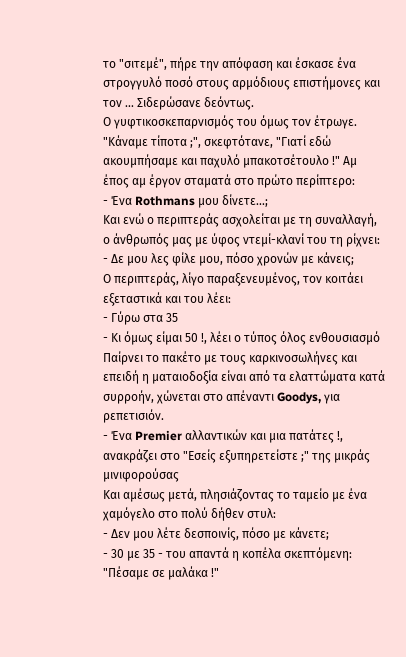το "σιτεμέ", πήρε την απόφαση και έσκασε ένα στρογγυλό ποσό στους αρμόδιους επιστήμονες και τον ... Σιδερώσανε δεόντως.
Ο γυφτικοσκεπαρνισμός του όμως τον έτρωγε. "Κάναμε τίποτα ;", σκεφτότανε, "Γιατί εδώ ακουμπήσαμε και παχυλό μπακοτσέτουλο !" Αμ έπος αμ έργον σταματά στο πρώτο περίπτερο:
- Ένα Rothmans μου δίνετε...;
Και ενώ ο περιπτεράς ασχολείται με τη συναλλαγή, ο άνθρωπός μας με ύφος ντεμί-κλανί του τη ρίχνει:
- Δε μου λες φίλε μου, πόσο χρονών με κάνεις;
Ο περιπτεράς, λίγο παραξενευμένος, τον κοιτάει εξεταστικά και του λέει:
- Γύρω στα 35
- Κι όμως είμαι 50 !, λέει ο τύπος όλος ενθουσιασμό
Παίρνει το πακέτο με τους καρκινοσωλήνες και επειδή η ματαιοδοξία είναι από τα ελαττώματα κατά συρροήν, χώνεται στο απέναντι Goodys, για ρεπετισιόν.
- Ένα Premier αλλαντικών και μια πατάτες !, ανακράζει στο "Εσείς εξυπηρετείστε ;" της μικράς μινιφορούσας
Και αμέσως μετά, πλησιάζοντας το ταμείο με ένα χαμόγελο στο πολύ δήθεν στυλ:
- Δεν μου λέτε δεσποινίς, πόσο με κάνετε;
- 30 με 35 - του απαντά η κοπέλα σκεπτόμενη:
"Πέσαμε σε μαλάκα !"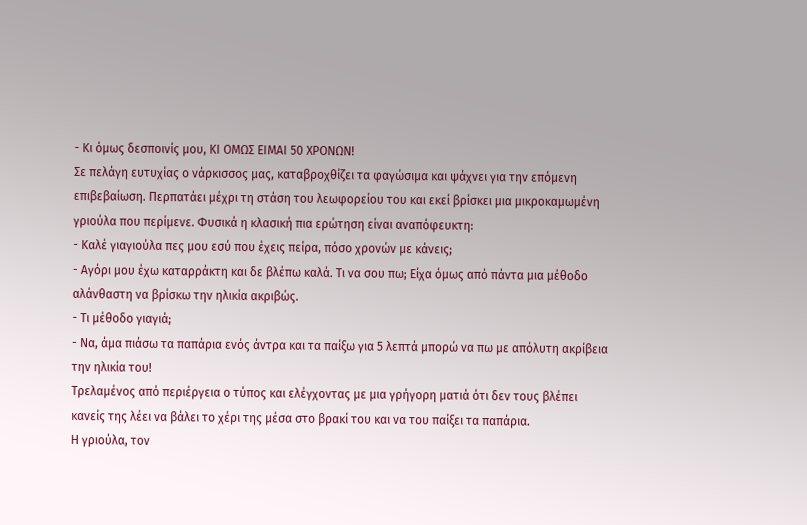- Κι όμως δεσποινίς μου, ΚΙ ΟΜΩΣ ΕΙΜΑΙ 50 ΧΡΟΝΩΝ!
Σε πελάγη ευτυχίας ο νάρκισσος μας, καταβροχθίζει τα φαγώσιμα και ψάχνει για την επόμενη επιβεβαίωση. Περπατάει μέχρι τη στάση του λεωφορείου του και εκεί βρίσκει μια μικροκαμωμένη γριούλα που περίμενε. Φυσικά η κλασική πια ερώτηση είναι αναπόφευκτη:
- Καλέ γιαγιούλα πες μου εσύ που έχεις πείρα, πόσο χρονών με κάνεις;
- Αγόρι μου έχω καταρράκτη και δε βλέπω καλά. Τι να σου πω; Είχα όμως από πάντα μια μέθοδο αλάνθαστη να βρίσκω την ηλικία ακριβώς.
- Τι μέθοδο γιαγιά;
- Να, άμα πιάσω τα παπάρια ενός άντρα και τα παίξω για 5 λεπτά μπορώ να πω με απόλυτη ακρίβεια την ηλικία του!
Τρελαμένος από περιέργεια ο τύπος και ελέγχοντας με μια γρήγορη ματιά ότι δεν τους βλέπει κανείς της λέει να βάλει το χέρι της μέσα στο βρακί του και να του παίξει τα παπάρια.
Η γριούλα, τον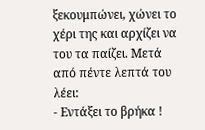ξεκουμπώνει, χώνει το χέρι της και αρχίζει να του τα παίζει. Μετά από πέντε λεπτά του λέει:
- Εντάξει το βρήκα !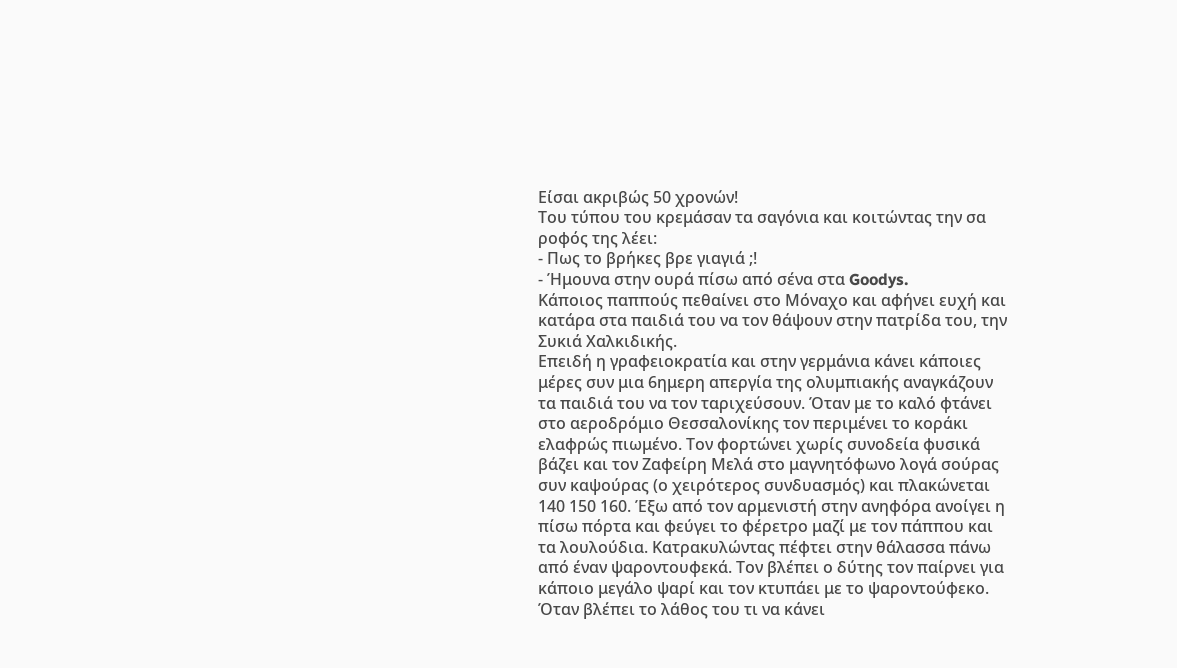Είσαι ακριβώς 50 χρονών!
Του τύπου του κρεμάσαν τα σαγόνια και κοιτώντας την σα ροφός της λέει:
- Πως το βρήκες βρε γιαγιά ;!
- Ήμουνα στην ουρά πίσω από σένα στα Goodys.
Κάποιος παππούς πεθαίνει στο Μόναχο και αφήνει ευχή και κατάρα στα παιδιά του να τον θάψουν στην πατρίδα του, την Συκιά Χαλκιδικής.
Επειδή η γραφειοκρατία και στην γερμάνια κάνει κάποιες μέρες συν μια 6ημερη απεργία της ολυμπιακής αναγκάζουν τα παιδιά του να τον ταριχεύσουν. Όταν με το καλό φτάνει στο αεροδρόμιο Θεσσαλονίκης τον περιμένει το κοράκι ελαφρώς πιωμένο. Τον φορτώνει χωρίς συνοδεία φυσικά βάζει και τον Ζαφείρη Μελά στο μαγνητόφωνο λογά σούρας συν καψούρας (ο χειρότερος συνδυασμός) και πλακώνεται 140 150 160. Έξω από τον αρμενιστή στην ανηφόρα ανοίγει η πίσω πόρτα και φεύγει το φέρετρο μαζί με τον πάππου και τα λουλούδια. Κατρακυλώντας πέφτει στην θάλασσα πάνω από έναν ψαροντουφεκά. Τον βλέπει ο δύτης τον παίρνει για κάποιο μεγάλο ψαρί και τον κτυπάει με το ψαροντούφεκο. Όταν βλέπει το λάθος του τι να κάνει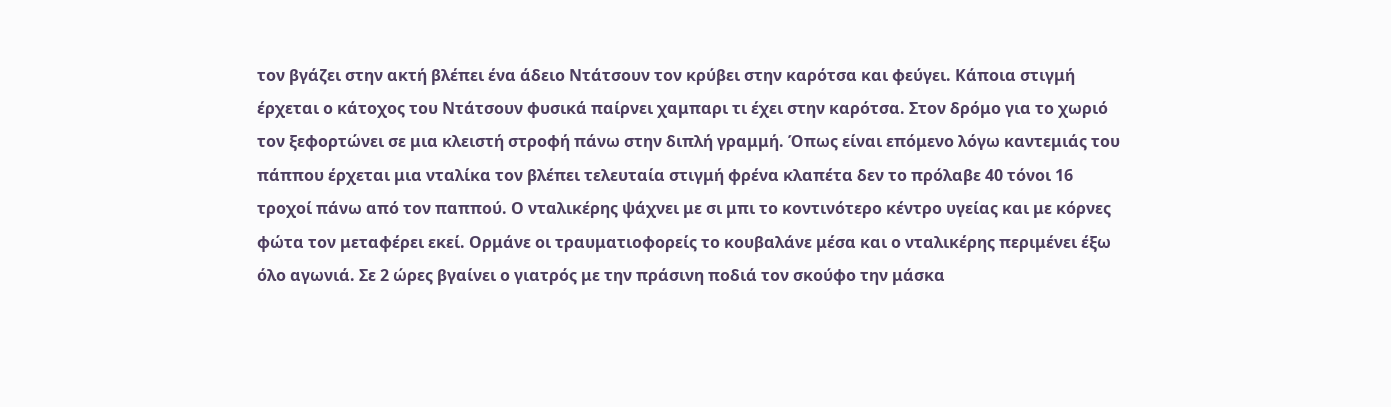τον βγάζει στην ακτή βλέπει ένα άδειο Ντάτσουν τον κρύβει στην καρότσα και φεύγει. Κάποια στιγμή έρχεται ο κάτοχος του Ντάτσουν φυσικά παίρνει χαμπαρι τι έχει στην καρότσα. Στον δρόμο για το χωριό τον ξεφορτώνει σε μια κλειστή στροφή πάνω στην διπλή γραμμή. Όπως είναι επόμενο λόγω καντεμιάς του πάππου έρχεται μια νταλίκα τον βλέπει τελευταία στιγμή φρένα κλαπέτα δεν το πρόλαβε 40 τόνοι 16 τροχοί πάνω από τον παππού. Ο νταλικέρης ψάχνει με σι μπι το κοντινότερο κέντρο υγείας και με κόρνες φώτα τον μεταφέρει εκεί. Ορμάνε οι τραυματιοφορείς το κουβαλάνε μέσα και ο νταλικέρης περιμένει έξω όλο αγωνιά. Σε 2 ώρες βγαίνει ο γιατρός με την πράσινη ποδιά τον σκούφο την μάσκα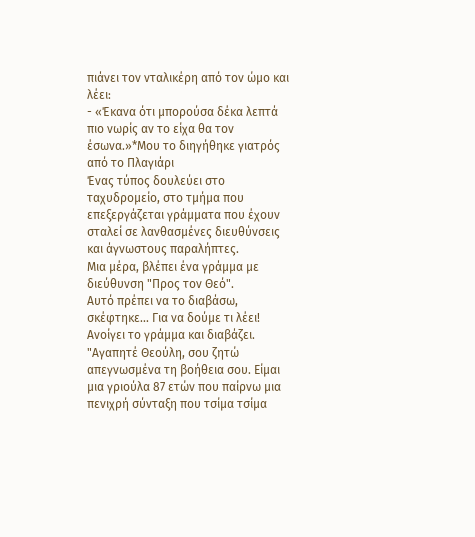πιάνει τον νταλικέρη από τον ώμο και λέει:
- «Έκανα ότι μπορούσα δέκα λεπτά πιο νωρίς αν το είχα θα τον έσωνα.»*Μου το διηγήθηκε γιατρός από το Πλαγιάρι
Ένας τύπος δουλεύει στο ταχυδρομείο, στο τμήμα που επεξεργάζεται γράμματα που έχουν σταλεί σε λανθασμένες διευθύνσεις και άγνωστους παραλήπτες.
Μια μέρα, βλέπει ένα γράμμα με διεύθυνση "Προς τον Θεό".
Αυτό πρέπει να το διαβάσω, σκέφτηκε... Για να δούμε τι λέει!
Ανοίγει το γράμμα και διαβάζει.
"Αγαπητέ Θεούλη, σου ζητώ απεγνωσμένα τη βοήθεια σου. Είμαι μια γριούλα 87 ετών που παίρνω μια πενιχρή σύνταξη που τσίμα τσίμα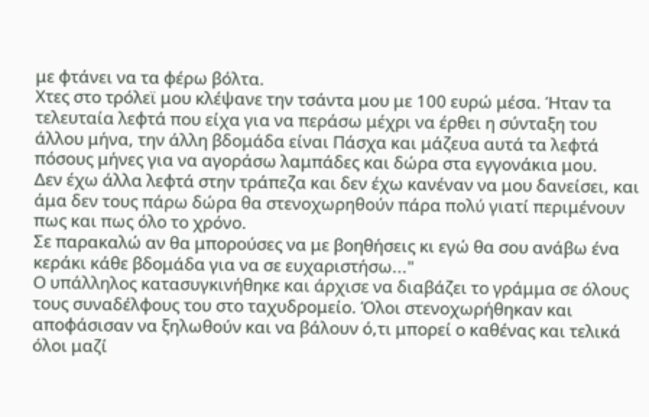με φτάνει να τα φέρω βόλτα.
Χτες στο τρόλεϊ μου κλέψανε την τσάντα μου με 100 ευρώ μέσα. Ήταν τα τελευταία λεφτά που είχα για να περάσω μέχρι να έρθει η σύνταξη του άλλου μήνα, την άλλη βδομάδα είναι Πάσχα και μάζευα αυτά τα λεφτά πόσους μήνες για να αγοράσω λαμπάδες και δώρα στα εγγονάκια μου.
Δεν έχω άλλα λεφτά στην τράπεζα και δεν έχω κανέναν να μου δανείσει, και άμα δεν τους πάρω δώρα θα στενοχωρηθούν πάρα πολύ γιατί περιμένουν πως και πως όλο το χρόνο.
Σε παρακαλώ αν θα μπορούσες να με βοηθήσεις κι εγώ θα σου ανάβω ένα κεράκι κάθε βδομάδα για να σε ευχαριστήσω..."
Ο υπάλληλος κατασυγκινήθηκε και άρχισε να διαβάζει το γράμμα σε όλους τους συναδέλφους του στο ταχυδρομείο. Όλοι στενοχωρήθηκαν και αποφάσισαν να ξηλωθούν και να βάλουν ό,τι μπορεί ο καθένας και τελικά όλοι μαζί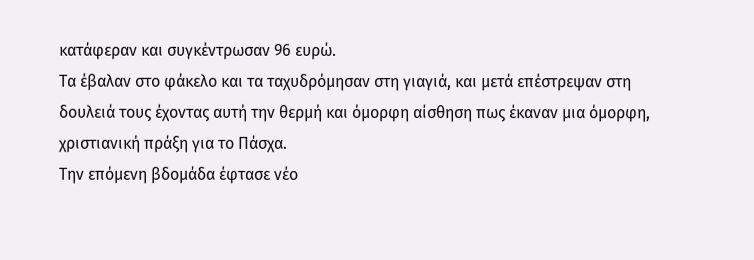κατάφεραν και συγκέντρωσαν 96 ευρώ.
Τα έβαλαν στο φάκελο και τα ταχυδρόμησαν στη γιαγιά, και μετά επέστρεψαν στη δουλειά τους έχοντας αυτή την θερμή και όμορφη αίσθηση πως έκαναν μια όμορφη, χριστιανική πράξη για το Πάσχα.
Την επόμενη βδομάδα έφτασε νέο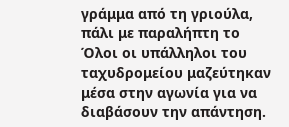γράμμα από τη γριούλα, πάλι με παραλήπτη το
Όλοι οι υπάλληλοι του ταχυδρομείου μαζεύτηκαν μέσα στην αγωνία για να διαβάσουν την απάντηση.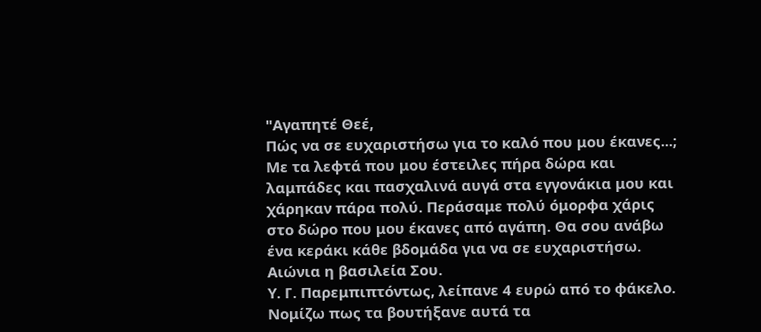"Αγαπητέ Θεέ,
Πώς να σε ευχαριστήσω για το καλό που μου έκανες...;
Με τα λεφτά που μου έστειλες πήρα δώρα και λαμπάδες και πασχαλινά αυγά στα εγγονάκια μου και χάρηκαν πάρα πολύ. Περάσαμε πολύ όμορφα χάρις στο δώρο που μου έκανες από αγάπη. Θα σου ανάβω ένα κεράκι κάθε βδομάδα για να σε ευχαριστήσω.
Αιώνια η βασιλεία Σου.
Υ. Γ. Παρεμπιπτόντως, λείπανε 4 ευρώ από το φάκελο. Νομίζω πως τα βουτήξανε αυτά τα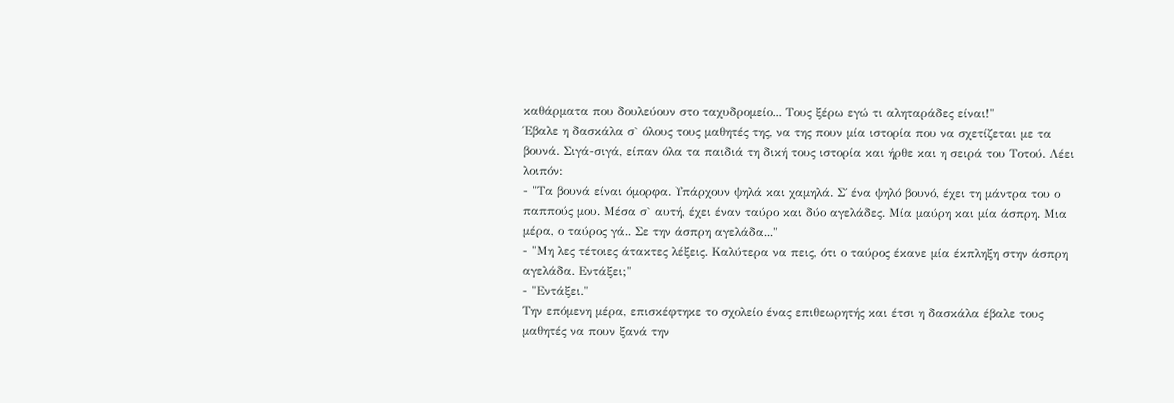καθάρματα που δουλεύουν στο ταχυδρομείο... Τους ξέρω εγώ τι αληταράδες είναι!"
Έβαλε η δασκάλα σ` όλους τους μαθητές της, να της πουν μία ιστορία που να σχετίζεται με τα βουνά. Σιγά-σιγά, είπαν όλα τα παιδιά τη δική τους ιστορία και ήρθε και η σειρά του Τοτού. Λέει λοιπόν:
- "Τα βουνά είναι όμορφα. Υπάρχουν ψηλά και χαμηλά. Σ΄ ένα ψηλό βουνό, έχει τη μάντρα του ο παππούς μου. Μέσα σ` αυτή, έχει έναν ταύρο και δύο αγελάδες. Μία μαύρη και μία άσπρη. Μια μέρα, ο ταύρος γά.. Σε την άσπρη αγελάδα..."
- "Μη λες τέτοιες άτακτες λέξεις. Καλύτερα να πεις, ότι ο ταύρος έκανε μία έκπληξη στην άσπρη αγελάδα. Εντάξει;"
- "Εντάξει."
Την επόμενη μέρα, επισκέφτηκε το σχολείο ένας επιθεωρητής και έτσι η δασκάλα έβαλε τους μαθητές να πουν ξανά την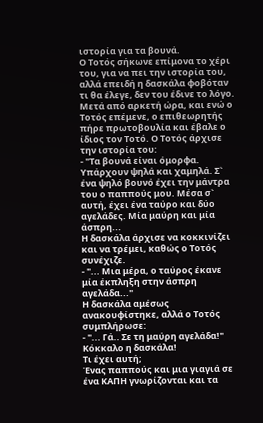ιστορία για τα βουνά.
Ο Τοτός σήκωνε επίμονα το χέρι του, για να πει την ιστορία του, αλλά επειδή η δασκάλα φοβόταν τι θα έλεγε, δεν του έδινε το λόγο. Μετά από αρκετή ώρα, και ενώ ο Τοτός επέμενε, ο επιθεωρητής πήρε πρωτοβουλία και έβαλε ο ίδιος τον Τοτό. Ο Τοτός άρχισε την ιστορία του:
- "Τα βουνά είναι όμορφα. Υπάρχουν ψηλά και χαμηλά. Σ` ένα ψηλό βουνό έχει την μάντρα του ο παππούς μου. Μέσα σ` αυτή, έχει ένα ταύρο και δύο αγελάδες. Μία μαύρη και μία άσπρη...
Η δασκάλα άρχισε να κοκκινίζει και να τρέμει, καθώς ο Τοτός συνέχιζε.
- "... Μια μέρα, ο ταύρος έκανε μία έκπληξη στην άσπρη αγελάδα..."
Η δασκάλα αμέσως ανακουφίστηκε, αλλά ο Τοτός συμπλήρωσε:
- "... Γά.. Σε τη μαύρη αγελάδα!"
Κόκκαλο η δασκάλα!
Τι έχει αυτή;
Ένας παππούς και μια γιαγιά σε ένα ΚΑΠΗ γνωρίζονται και τα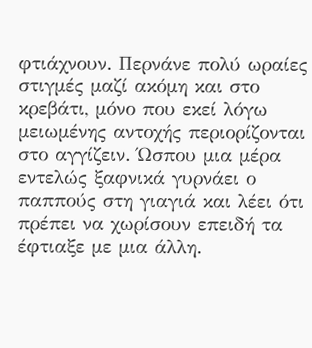φτιάχνουν. Περνάνε πολύ ωραίες στιγμές μαζί ακόμη και στο κρεβάτι, μόνο που εκεί λόγω μειωμένης αντοχής περιορίζονται στο αγγίζειν. Ώσπου μια μέρα εντελώς ξαφνικά γυρνάει ο παππούς στη γιαγιά και λέει ότι πρέπει να χωρίσουν επειδή τα έφτιαξε με μια άλλη.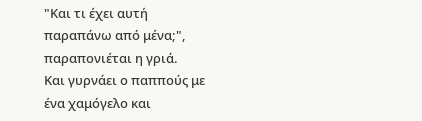"Και τι έχει αυτή παραπάνω από μένα;", παραπονιέται η γριά.
Και γυρνάει ο παππούς με ένα χαμόγελο και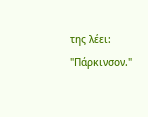της λέει:
"Πάρκινσον."